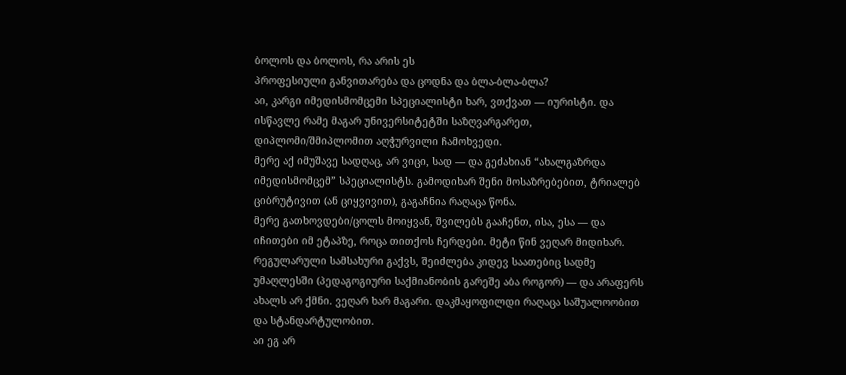ბოლოს და ბოლოს, რა არის ეს
პროფესიული განვითარება და ცოდნა და ბლა-ბლა-ბლა?
აი, კარგი იმედისმომცემი სპეციალისტი ხარ, ვთქვათ — იურისტი. და ისწავლე რამე მაგარ უნივერსიტეტში საზღვარგარეთ, დიპლომი/შმიპლომით აღჭურვილი ჩამოხვედი.
მერე აქ იმუშავე სადღაც, არ ვიცი, სად — და გეძახიან “ახალგაზრდა იმედისმომცემ” სპეციალისტს. გამოდიხარ შენი მოსაზრებებით, ტრიალებ ციბრუტივით (ან ციყვივით), გაგაჩნია რაღაცა წონა.
მერე გათხოვდები/ცოლს მოიყვან, შვილებს გააჩენთ, ისა, ესა — და იჩითები იმ ეტაპზე, როცა თითქოს ჩერდები. მეტი წინ ვეღარ მიდიხარ. რეგულარული სამსახური გაქვს, შეიძლება კიდევ საათებიც სადმე უმაღლესში (პედაგოგიური საქმიანობის გარეშე აბა როგორ) — და არაფერს ახალს არ ქმნი. ვეღარ ხარ მაგარი. დაკმაყოფილდი რაღაცა საშუალოობით და სტანდარტულობით.
აი ეგ არ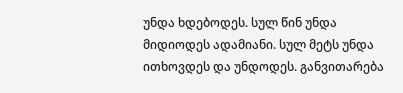უნდა ხდებოდეს. სულ წინ უნდა მიდიოდეს ადამიანი. სულ მეტს უნდა ითხოვდეს და უნდოდეს. განვითარება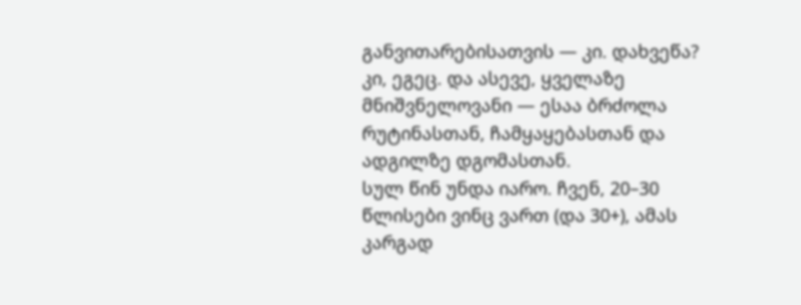განვითარებისათვის — კი. დახვეწა? კი, ეგეც. და ასევე, ყველაზე მნიშვნელოვანი — ესაა ბრძოლა რუტინასთან, ჩამყაყებასთან და ადგილზე დგომასთან.
სულ წინ უნდა იარო. ჩვენ, 20–30 წლისები ვინც ვართ (და 30+), ამას კარგად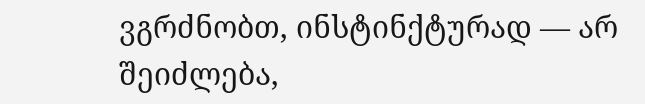ვგრძნობთ, ინსტინქტურად — არ შეიძლება,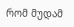რომ მუდამ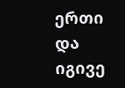ერთი და იგივე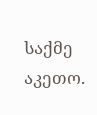საქმე აკეთო.